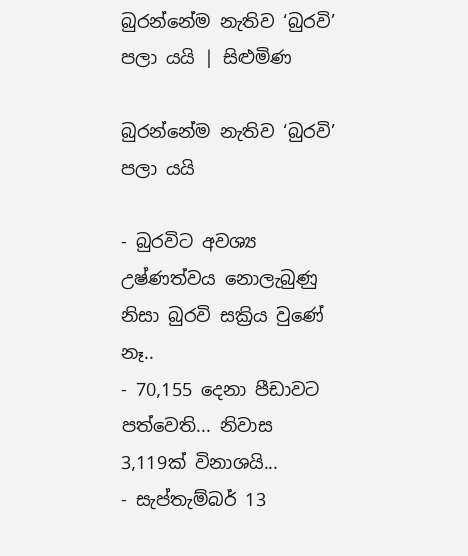බුරන්නේම නැතිව ‘බුරවි’ පලා යයි | සිළුමිණ

බුරන්නේම නැතිව ‘බුරවි’ පලා යයි

- බුරවිට අවශ්‍ය උෂ්ණත්වය නොලැබුණු නිසා බුරවි සක්‍රිය වුණේ නෑ..
- 70,155 දෙනා පීඩාවට පත්වෙති... නිවාස 3,119ක් විනාශයි...
- සැප්තැම්බර් 13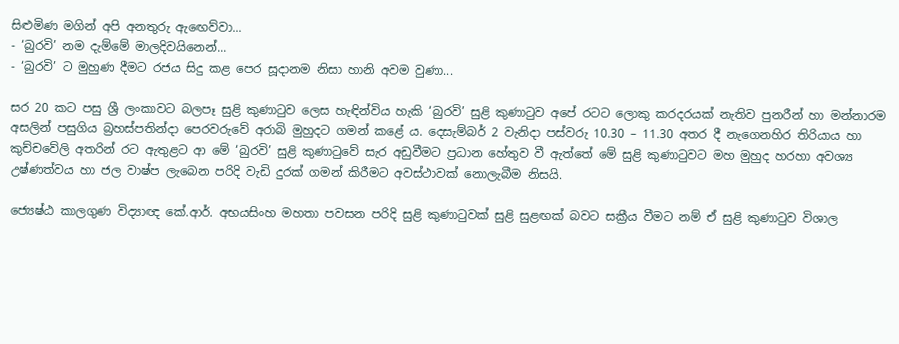සිළුමිණ මගින් අපි අනතුරු ඇඟෙව්වා...
- ‘බුරවි’ නම දැම්මේ මාලදිවයිනෙන්...
- ‘බුරවි’ ට මුහුණ දීමට රජය සිදු කළ පෙර සූදානම නිසා හානි අවම වුණා...

සර 20 කට පසු ශ්‍රී ලංකාවට බලපෑ සුළි කුණාටුව ලෙස හැඳින්විය හැකි ‘බුරවි’ සුළි කුණාටුව අපේ රටට ලොකු කරදරයක් නැතිව පුනරීන් හා මන්නාරම අසලින් පසුගිය බ්‍රහස්පතින්දා පෙරවරුවේ අරාබි මුහුදට ගමන් කළේ ය. දෙසැම්බර් 2 වැනිදා පස්වරු 10.30 – 11.30 අතර දී නැගෙනහිර තිරියාය හා කුච්චවේලි අතරින් රට ඇතුළට ආ මේ ‘බුරවි’ සුළි කුණාටුවේ සැර අඩුවීමට ප්‍රධාන හේතුව වී ඇත්තේ මේ සුළි කුණාටුවට මහ මුහුද හරහා අවශ්‍ය උෂ්ණත්වය හා ජල වාෂ්ප ලැබෙන පරිදි වැඩි දුරක් ගමන් කිරීමට අවස්ථාවක් නොලැබීම නිසයි.

ජ්‍යෙෂ්ඨ කාලගුණ විද්‍යාඥ කේ.ආර්. අභයසිංහ මහතා පවසන පරිදි සුළි කුණාටුවක් සුළි සුළඟක් බවට සක්‍රීය වීමට නම් ඒ සුළි කුණාටුව විශාල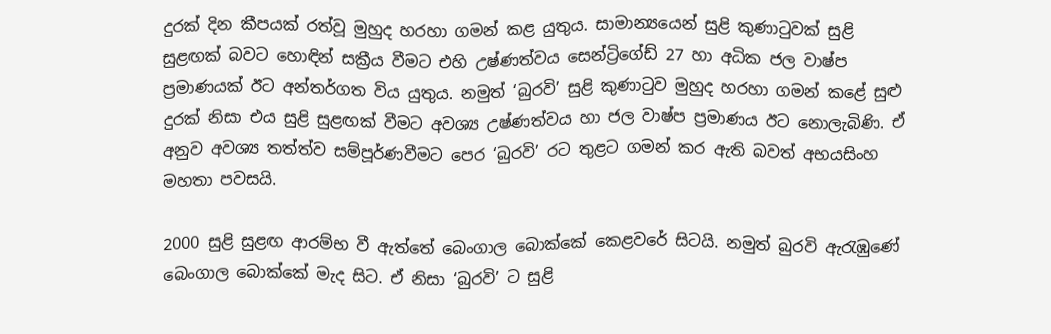දුරක් දින කීපයක් රත්වූ මුහුද හරහා ගමන් කළ යුතුය. සාමාන්‍යයෙන් සුළි කුණාටුවක් සුළි සුළඟක් බවට හොඳින් සක්‍රීය වීමට එහි උෂ්ණත්වය සෙන්ට්‍රිගේඩ් 27 හා අධික ජල වාෂ්ප ප්‍රමාණයක් ඊට අන්තර්ගත විය යුතුය. නමුත් ‘බුරවි’ සුළි කුණාටුව මුහුද හරහා ගමන් කළේ සුළු දුරක් නිසා එය සුළි සුළඟක් වීමට අවශ්‍ය උෂ්ණත්වය හා ජල වාෂ්ප ප්‍රමාණය ඊට නොලැබිණි. ඒ අනුව අවශ්‍ය තත්ත්ව සම්පූර්ණවීමට පෙර ‘බුරවි’ රට තුළට ගමන් කර ඇති බවත් අභයසිංහ මහතා පවසයි.

2000 සුළි සුළඟ ආරම්භ වී ඇත්තේ බෙංගාල බොක්කේ කෙළවරේ සිටයි. නමුත් බුරවි ඇරැඹුණේ බෙංගාල බොක්කේ මැද සිට. ඒ නිසා ‘බුරවි’ ට සුළි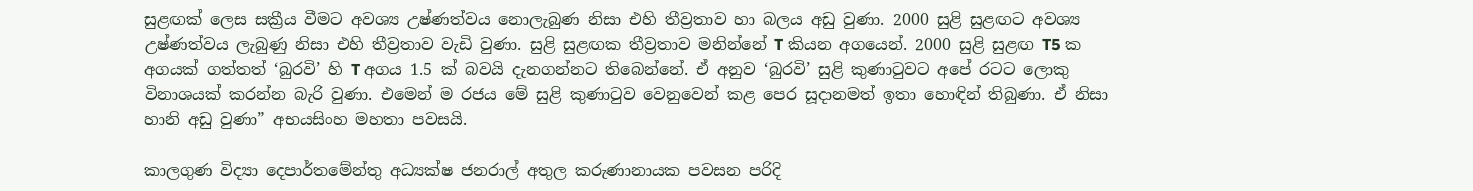සුළඟක් ලෙස සක්‍රීය වීමට අවශ්‍ය උෂ්ණත්වය නොලැබුණ නිසා එහි තීව්‍රතාව හා බලය අඩු වුණා. 2000 සුළි සුළඟට අවශ්‍ය උෂ්ණත්වය ලැබුණු නිසා එහි තීව්‍රතාව වැඩි වුණා. සුළි සුළඟක තීව්‍රතාව මනින්නේ T කියන අගයෙන්. 2000 සුළි සුළඟ T5 ක අගයක් ගත්තත් ‘බුරවි’ හි T අගය 1.5 ක් බවයි දැනගන්නට තිබෙන්නේ. ඒ අනුව ‘බුරවි’ සුළි කුණාටුවට අපේ රටට ලොකු විනාශයක් කරන්න බැරි වුණා. එමෙන් ම රජය මේ සුළි කුණාටුව වෙනුවෙන් කළ පෙර සූදානමත් ඉතා හොඳින් තිබුණා. ඒ නිසා හානි අඩු වුණා” අභයසිංහ මහතා පවසයි.

කාලගුණ විද්‍යා දෙපාර්තමේන්තු අධ්‍යක්ෂ ජනරාල් අතුල කරුණානායක පවසන පරිදි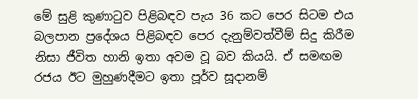මේ සුළි කුණාටුව පිළිබඳව පැය 36 කට පෙර සිටම එය බලපාන ප්‍රදේශය පිළිබඳව පෙර දැනුම්වත්වීම් සිදු කිරීම නිසා ජීවිත හානි ඉතා අවම වූ බව කියයි. ඒ සමඟම රජය ඊට මුහුණදීමට ඉතා පූර්ව සූදානම්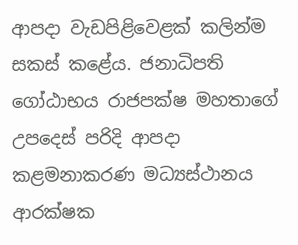ආපදා වැඩපිළිවෙළක් කලින්ම සකස් කළේය. ජනාධිපති ගෝඨාභය රාජපක්ෂ මහතාගේ උපදෙස් පරිදි ආපදා කළමනාකරණ මධ්‍යස්ථානය ආරක්ෂක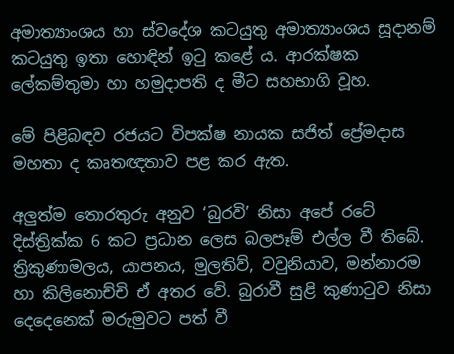අමාත්‍යාංශය හා ස්වදේශ කටයුතු අමාත්‍යාංශය සූදානම් කටයුතු ඉතා හොඳින් ඉටු කළේ ය. ආරක්ෂක ලේකම්තුමා හා හමුදාපති ද මීට සහභාගි වූහ.

මේ පිළිබඳව රජයට විපක්ෂ නායක සජිත් ප්‍රේමදාස මහතා ද කෘතඥතාව පළ කර ඇත.

අලුත්ම තොරතුරු අනුව ‘බුරවි’ නිසා අපේ රටේ දිස්ත්‍රික්ක 6 කට ප්‍රධාන ලෙස බලපෑම් එල්ල වී තිබේ. ත්‍රිකුණාමලය, යාපනය, මුලතිව්, වවුනියාව, මන්නාරම හා කිලිනොච්චි ඒ අතර වේ. බුරාවී සුළි කුණාටුව නිසා දෙදෙනෙක් මරුමුවට පත් වී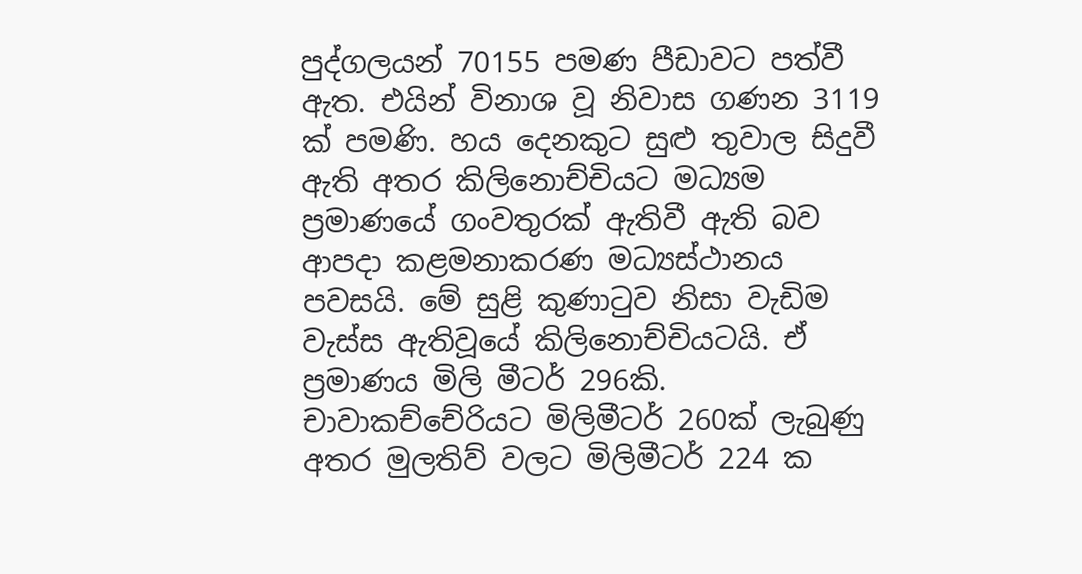පුද්ගලයන් 70155 පමණ පීඩාවට පත්වී ඇත. එයින් විනාශ වූ නිවාස ගණන 3119 ක් පමණි. හය දෙනකුට සුළු තුවාල සිදුවී ඇති අතර කිලිනොච්චියට මධ්‍යම ප්‍රමාණයේ ගංවතුරක් ඇතිවී ඇති බව ආපදා කළමනාකරණ මධ්‍යස්ථානය පවසයි. මේ සුළි කුණාටුව නිසා වැඩිම වැස්ස ඇතිවූයේ කිලිනොච්චියටයි. ඒ ප්‍රමාණය මිලි මීටර් 296කි. චාවාකච්චේරියට මිලිමීටර් 260ක් ලැබුණු අතර මුලතිව් වලට මිලිමීටර් 224 ක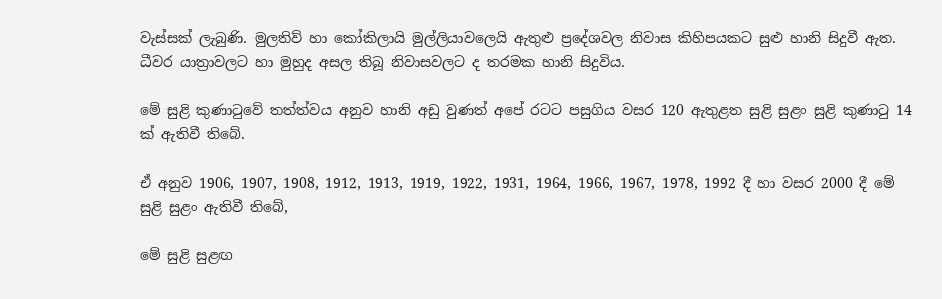වැස්සක් ලැබුණි. මුලතිව් හා කෝකිලායි මුල්ලියාවලෙයි ඇතුළු ප්‍රදේශවල නිවාස කිහිපයකට සුළු හානි සිදුවී ඇත. ධීවර යාත්‍රාවලට හා මුහුද අසල තිබූ නිවාසවලට ද තරමක හානි සිදුවිය.

මේ සුළි කුණාටුවේ තත්ත්වය අනුව හානි අඩු වුණත් අපේ රටට පසුගිය වසර 120 ඇතුළත සුළි සුළං සුළි කුණාටු 14 ක් ඇතිවී තිබේ.

ඒ අනුව 1906, 1907, 1908, 1912, 1913, 1919, 1922, 1931, 1964, 1966, 1967, 1978, 1992 දී හා වසර 2000 දී මේ සුළි සුළං ඇතිවී තිබේ,

මේ සුළි සුළඟ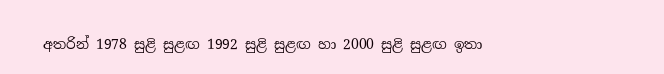අතරින් 1978 සුළි සුළඟ 1992 සුළි සුළඟ හා 2000 සුළි සුළඟ ඉතා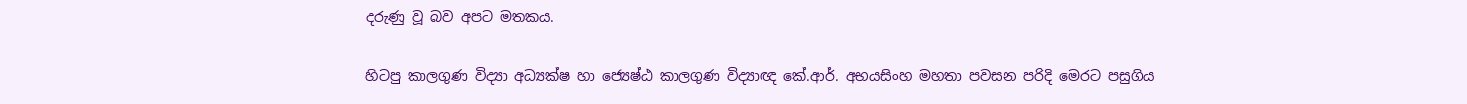දරුණු වූ බව අපට මතකය.

හිටපු කාලගුණ විද්‍යා අධ්‍යක්ෂ හා ජ්‍යෙෂ්ඨ කාලගුණ විද්‍යාඥ කේ.ආර්. අභයසිංහ මහතා පවසන පරිදි මෙරට පසුගිය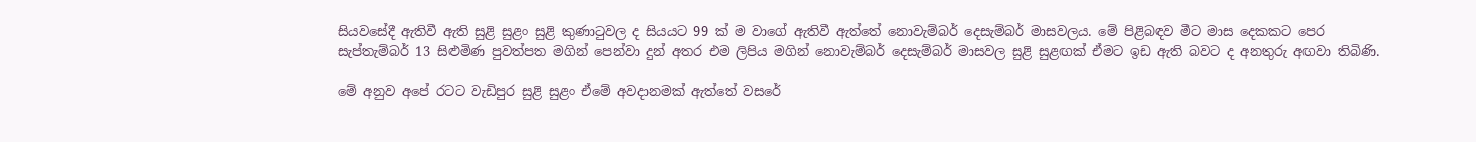සියවසේදී ඇතිවී ඇති සුළි සුළං සුළි කුණාටුවල ද සියයට 99 ක් ම වාගේ ඇතිවී ඇත්තේ නොවැම්බර් දෙසැම්බර් මාසවලය. මේ පිළිබඳව මීට මාස දෙකකට පෙර සැප්තැම්බර් 13 සිළුමිණ පුවත්පත මගින් පෙන්වා දුන් අතර එම ලිපිය මගින් නොවැම්බර් දෙසැම්බර් මාසවල සුළි සුළඟක් ඒමට ඉඩ ඇති බවට ද අනතුරු අඟවා ති‍බිණි.

මේ අනුව අපේ රටට වැඩිපුර සුළි සුළං ඒමේ අවදානමක් ඇත්තේ වසරේ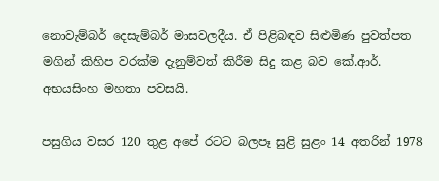නොවැම්බර් දෙසැම්බර් මාසවලදීය‍. ඒ පිළිබඳව සිළුමිණ පුවත්පත මගින් කිහිප වරක්ම දැනුම්වත් කිරීම සිදු කළ බව කේ.ආර්. අභයසිංහ මහතා පවසයි.

පසුගිය වසර 120 තුළ අපේ රටට බලපෑ සුළි සුළං 14 අතරින් 1978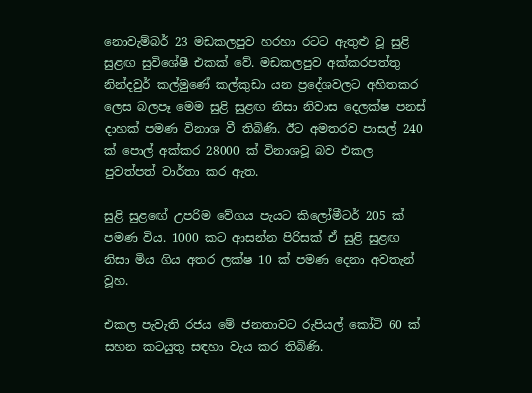නොවැම්බර් 23 මඩකලපුව හරහා රටට ඇතුළු වූ සුළි සුළඟ සුවිශේෂී එකක් වේ. මඩකලපුව අක්කරපත්තු නින්දවුර් කල්මුණේ කල්කුඩා යන ප්‍රදේශවලට අහිතකර ලෙස බලපෑ මෙම සුළි සුළඟ නිසා නිවාස දෙලක්ෂ පනස් දාහක් පමණ විනාශ වී තිබිණි. ඊට අමතරව පාසල් 240 ක් පොල් අක්කර 28000 ක් විනාශවූ බව එකල පුවත්පත් වාර්තා කර ඇත.

සුළි සුළ‍ඟේ උපරිම වේගය පැයට කිලෝමීටර් 205 ක් පමණ විය. 1000 කට ආසන්න පිරිසක් ඒ සුළි සුළඟ නිසා මිය ගිය අතර ලක්ෂ 10 ක් පමණ දෙනා අවතැන් වූහ.

එකල පැවැති රජය මේ ජනතාවට රුපියල් කෝටි 60 ක් සහන කටයුතු සඳහා වැය කර තිබිණි.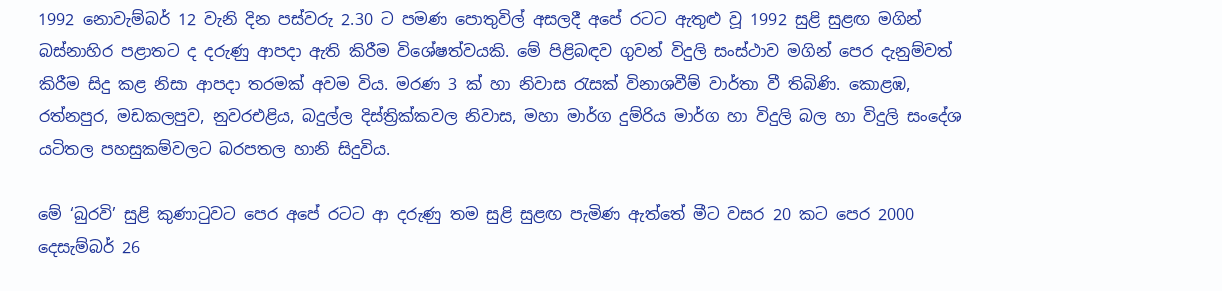1992 නොවැම්බර් 12 වැනි දින පස්වරු 2.30 ට පමණ පොතුවිල් අසලදී අපේ රටට ඇතුළු වූ 1992 සුළි සුළඟ මගින් බස්නාහිර පළාතට ද දරුණු ආපදා ඇති කිරීම විශේෂත්වයකි. මේ පිළිබඳව ගුවන් විදුලි සංස්ථාව මගින් පෙර දැනුම්වත් කිරීම සිදු කළ නිසා ආපදා තරමක් අවම විය. මරණ 3 ක් හා නිවාස රැසක් විනාශවීම් වාර්තා වී තිබිණි. කොළඹ, රත්නපුර, මඩකලපුව, නුවරඑළිය, බදුල්ල දිස්ත්‍රික්කවල නිවාස, මහා මාර්ග දුම්රිය මාර්ග හා විදුලි බල හා විදුලි සංදේශ යටිතල පහසුකම්වලට බරපතල හානි සිදුවිය.

මේ ‘බුරවි’ සුළි කුණාටුවට පෙර අපේ රටට ආ දරුණු තම සුළි සුළඟ පැමිණ ඇත්තේ මීට වසර 20 කට පෙර 2000 දෙසැම්බර් 26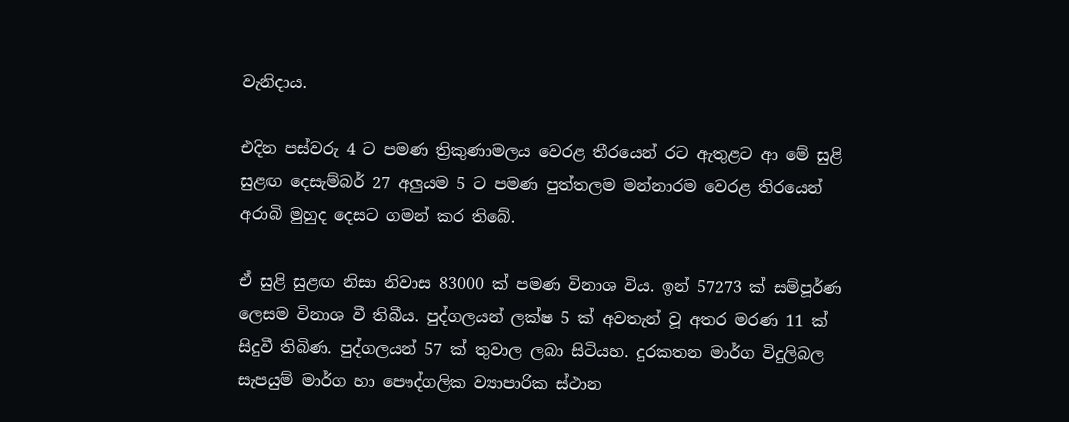වැනිදාය.

එදින පස්වරු 4 ට පමණ ත්‍රිකුණාමලය වෙරළ තීරයෙන් රට ඇතුළට ආ මේ සුළි සුළඟ දෙසැම්බර් 27 අලුයම 5 ට පමණ පුත්තලම මන්නාරම වෙරළ තිරයෙන් අරාබි මුහුද දෙසට ගමන් කර තිබේ.

ඒ සුළි සුළඟ නිසා නිවාස 83000 ක් පමණ විනාශ විය. ඉන් 57273 ක් සම්පූර්ණ ලෙසම විනාශ වී තිබීය. පුද්ගලයන් ලක්ෂ 5 ක් අවතැන් වූ අතර මරණ 11 ක් සිදුවී තිබිණ. පුද්ගලයන් 57 ක් තුවාල ලබා සිටියහ. දුරකතන මාර්ග විදුලිබල සැපයුම් මාර්ග හා පෞද්ගලික ව්‍යාපාරික ස්ථාන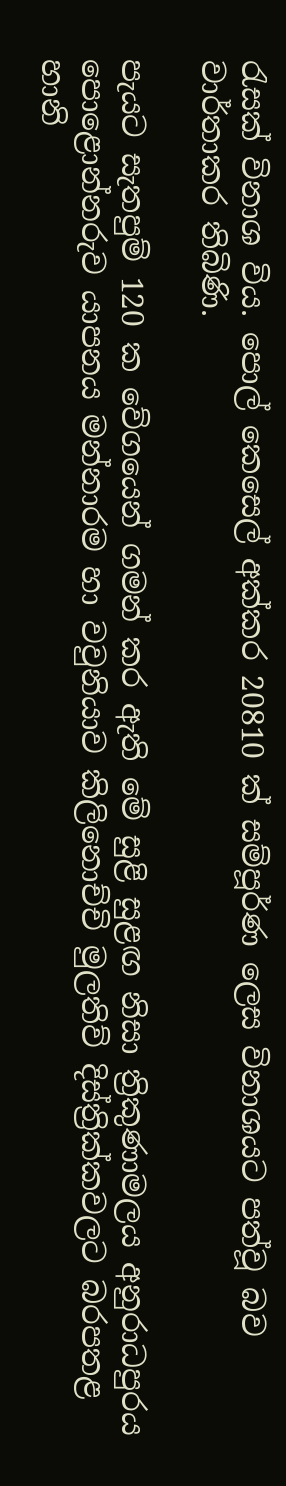රැසක් විනාශ විය. පොල් කෙසෙල් අක්කර 20810 ක් සම්පූර්ණ ලෙස විනාශයට පත්වූ බව වාර්තාකර තිබිණි.

පැයට සැතපුම් 120 ක වේගයෙන් ගමන් කර ඇති මේ සුළි සුළඟ නිසා ත්‍රිකුණාමලය අනුරාධපුරය පොළොන්නරුව යාපනය මන්නාරම හා වවුනියාව කිලිනොච්චි මුලතිව් දිස්ත්‍රික්කවලට බරපතළ හානි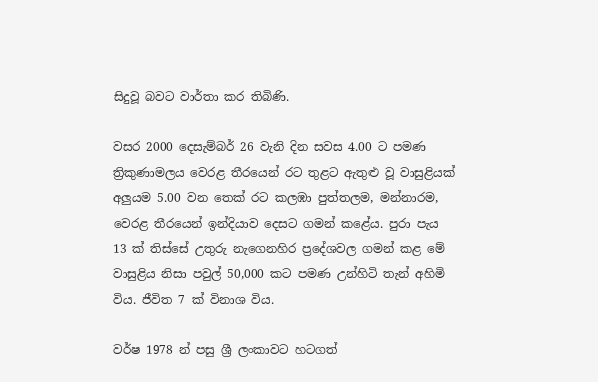සිදුවූ බවට වාර්තා කර තිබිණි.

වසර 2000 දෙසැම්බර් 26 වැනි දින සවස 4.00 ට පමණ ත්‍රිකුණාමලය වෙරළ තීරයෙන් රට තුළට ඇතුළු වූ වාසුළියක් අලුයම 5.00 වන තෙක් රට කලඹා පුත්තලම, මන්නාරම, වෙරළ තීරයෙන් ඉන්දියාව දෙසට ගමන් කළේය. පුරා පැය 13 ක් තිස්සේ උතුරු නැගෙනහිර ප්‍රදේශවල ගමන් කළ මේ වාසුළිය නිසා පවුල් 50,000 කට පමණ උන්හිටි තැන් අහිමි විය. ජීවිත 7 ක් විනාශ විය‍.

වර්ෂ 1978 න් පසු ශ්‍රී ලංකාවට හටගත්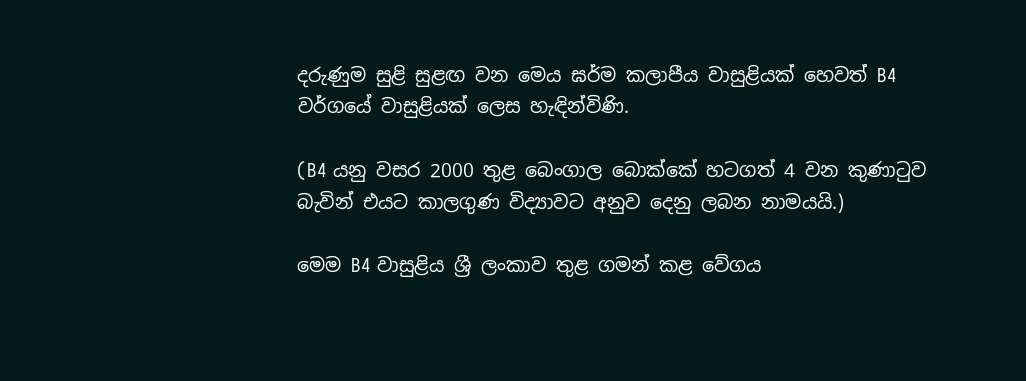දරුණුම සුළි සුළඟ වන මෙය ඝර්ම කලාපීය වාසුළියක් හෙවත් B4 වර්ගයේ වාසුළියක් ලෙස හැඳින්විණි.

(B4 යනු වසර 2000 තුළ බෙංගාල බොක්කේ හටගත් 4 වන කුණාටුව බැවින් එයට කාලගුණ විද්‍යාවට අනුව දෙනු ලබන නාමයයි.)

මෙම B4 වාසුළිය ශ්‍රී ලංකාව තුළ ගමන් කළ වේගය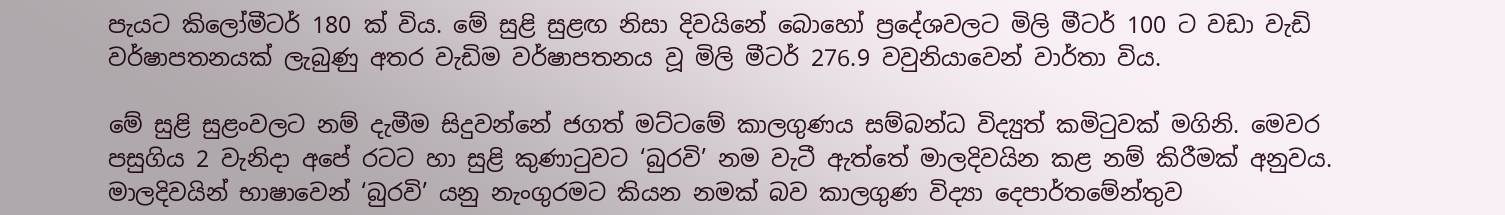පැයට කිලෝමීටර් 180 ක් විය. මේ සුළි සුළඟ නිසා දිවයිනේ බොහෝ ප්‍රදේශවලට මිලි මීටර් 100 ට වඩා වැඩි වර්ෂාපතනයක් ලැබුණු අතර වැඩිම වර්ෂාපතනය වූ මිලි මීටර් 276.9 වවුනියාවෙන් වාර්තා විය.

මේ සුළි සුළංවලට නම් දැමීම සිදුවන්නේ ජගත් මට්ටමේ කාලගුණය සම්බන්ධ විද්‍යුත් කමිටුවක් මගිනි. මෙවර පසුගිය 2 වැනිදා අපේ රටට හා සුළි කුණාටුවට ‘බුරවි’ නම වැටී ඇත්තේ මාලදිවයින කළ නම් කිරීමක් අනුවය. මාලදිවයින් භාෂාවෙන් ‘බුරවි’ යනු නැංගුරමට කියන නමක් බව කාලගුණ විද්‍යා දෙපාර්තමේන්තුව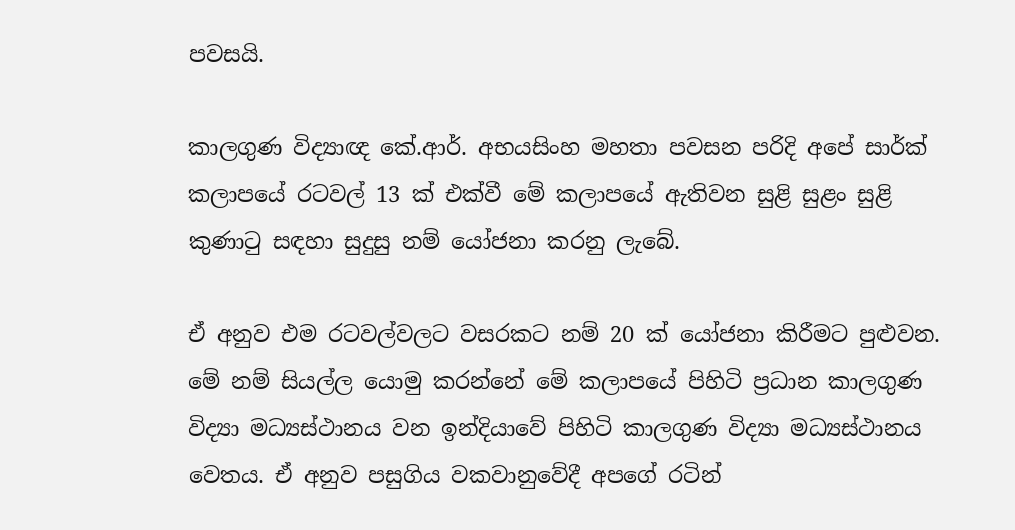පවසයි.

කාලගුණ විද්‍යාඥ කේ‍.ආර්. අභයසිංහ මහතා පවසන පරිදි අපේ සාර්ක් කලාපයේ රටවල් 13 ක් එක්වී මේ කලාපයේ ඇතිවන සුළි සුළං සුළි කුණාටු සඳහා සුදුසු නම් යෝජනා කරනු ලැබේ.

ඒ අනුව එම රටවල්වලට වසරකට නම් 20 ක් යෝජනා කිරීමට පුළුවන. මේ නම් සියල්ල යොමු කරන්නේ මේ කලාපයේ පිහිටි ප්‍රධාන කාලගුණ විද්‍යා මධ්‍යස්ථානය වන ඉන්දියාවේ පිහිටි කාලගුණ විද්‍යා මධ්‍යස්ථානය වෙතය. ඒ අනුව පසුගිය වකවානුවේදී අපගේ රටින්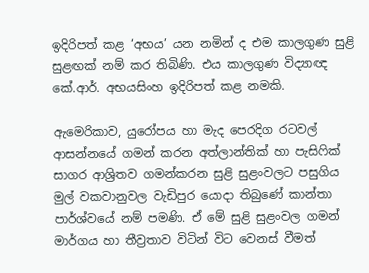ඉදිරිපත් කළ ‘අභය’ යන නමින් ද එම කාලගුණ සුළි සුළඟක් නම් කර තිබිණි. එය කාලගුණ විද්‍යාඥ කේ.ආර්. අභයසිංහ ඉදිරිපත් කළ නමකි.

ඇමෙරිකාව, යුරෝපය හා මැද පෙරදිග රටවල් ආසන්නයේ ගමන් කරන අත්ලාන්තික් හා පැසිෆික් සාගර ආශ්‍රිතව ගමන්කරන සුළි සුළංවලට පසුගිය මුල් වකවානුවල වැඩිපුර යොදා තිබුණේ කාන්තා පාර්ශ්වයේ නම් පමණි. ඒ මේ සුළි සුළංවල ගමන් මාර්ගය හා තීව්‍රතාව විටින් විට වෙනස් වීමත්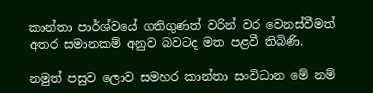කාන්තා පාර්ශ්වයේ ගතිගුණත් වරින් වර වෙනස්වීමත් අතර සමානකම් අනුව බවටද මත පළවී තිබිණි.

නමුත් පසුව ලොව සමහර කාන්තා සංවිධාන මේ නම්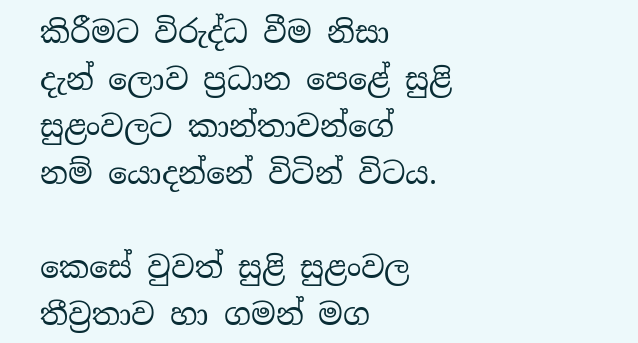කිරීමට විරුද්ධ වීම නිසා දැන් ලොව ප්‍රධාන පෙළේ සුළි සුළංවලට කාන්තාවන්ගේ නම් යොදන්නේ විටින් විටය.

කෙසේ ‍වුවත් සුළි සුළංවල තීව්‍රතාව හා ගමන් මග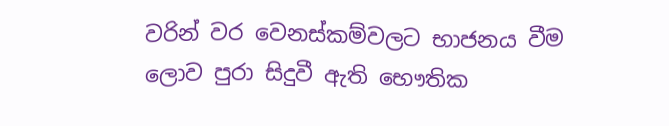වරින් වර වෙනස්කම්වලට භාජනය වීම ලොව පුරා සිදුවී ඇති භෞතික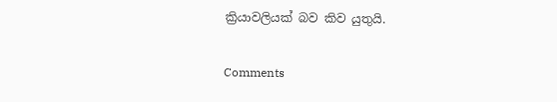ක්‍රියාවලියක් බව කිව යුතුයි.

Comments